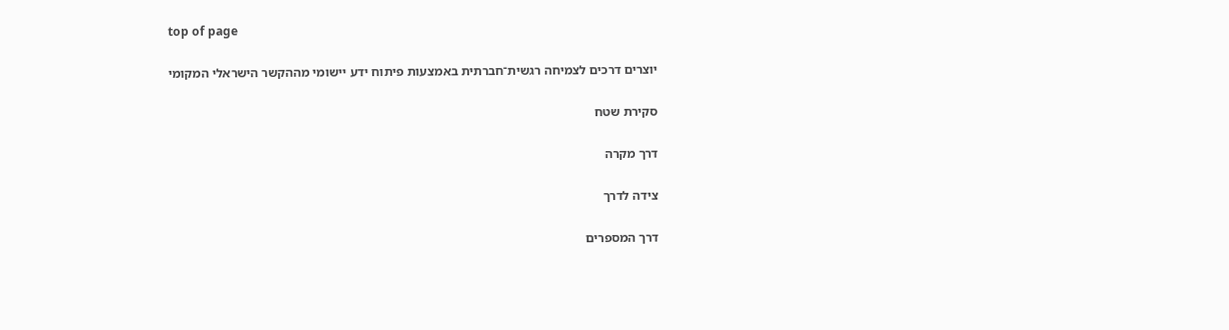top of page

יוצרים דרכים לצמיחה רגשית־חברתית באמצעות פיתוח ידע יישומי מההקשר הישראלי המקומי

סקירת שטח

דרך מקרה

צידה לדרך

דרך המספרים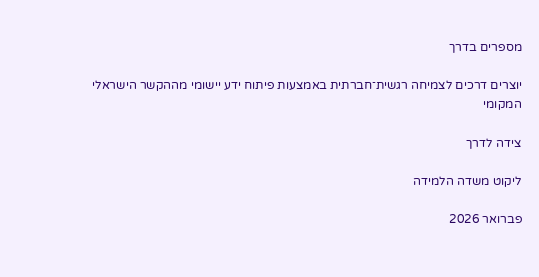מספרים בדרך

יוצרים דרכים לצמיחה רגשית־חברתית באמצעות פיתוח ידע יישומי מההקשר הישראלי המקומי

צידה לדרך

ליקוט משדה הלמידה

פברואר 2026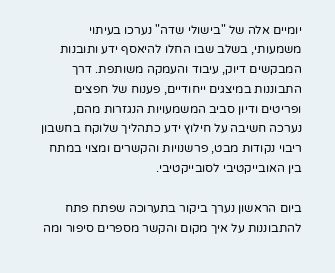יומיים אלה של "בישולי שדה" נערכו בעיתוי משמעותי, בשלב שבו החלו להיאסף ידע ותובנות המבקשים דיוק, עיבוד והעמקה משותפת. דרך התבוננות במיצגים ייחודיים, פענוח של חפצים ופריטים ודיון סביב המשמעויות הנגזרות מהם, נערכה חשיבה על חילוץ ידע כתהליך שלוקח בחשבון ריבוי נקודות מבט, פרשנויות והקשרים ומצוי במתח בין האובייקטיבי לסובייקטיבי.

ביום הראשון נערך ביקור בתערוכה שפתח פתח להתבוננות על איך מקום והקשר מספרים סיפור ומה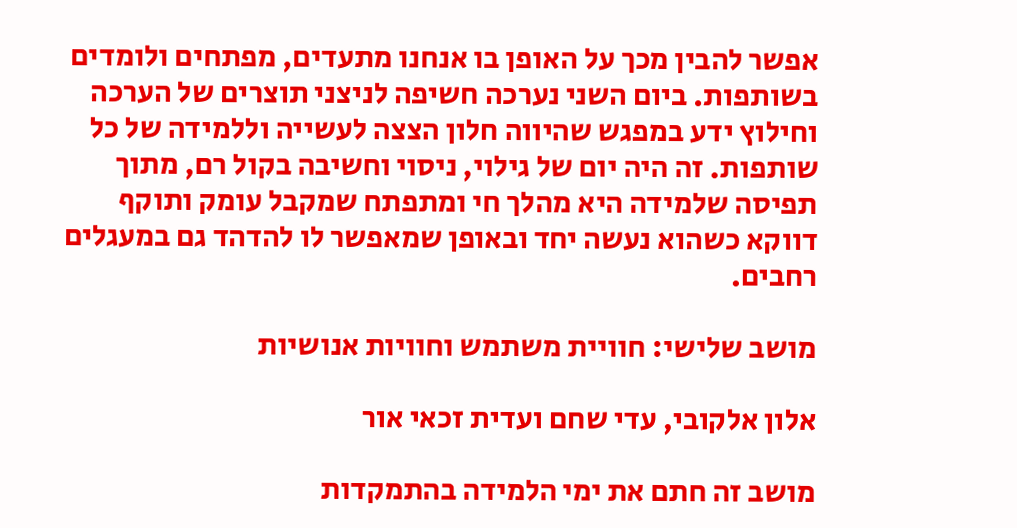אפשר להבין מכך על האופן בו אנחנו מתעדים, מפתחים ולומדים בשותפות. ביום השני נערכה חשיפה לניצני תוצרים של הערכה וחילוץ ידע במפגש שהיווה חלון הצצה לעשייה וללמידה של כל שותפות. זה היה יום של גילוי, ניסוי וחשיבה בקול רם, מתוך תפיסה שלמידה היא מהלך חי ומתפתח שמקבל עומק ותוקף דווקא כשהוא נעשה יחד ובאופן שמאפשר לו להדהד גם במעגלים רחבים.

מושב שלישי: חוויית משתמש וחוויות אנושיות

אלון אלקובי, עדי שחם ועדית זכאי אור

מושב זה חתם את ימי הלמידה בהתמקדות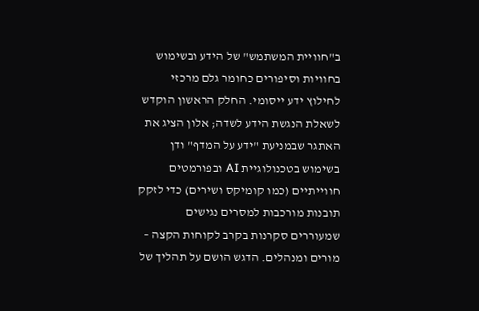ב"חוויית המשתמש" של הידע ובשימוש בחוויות וסיפורים כחומר גלם מרכזי לחילוץ ידע ייסומי. החלק הראשון הוקדש לשאלת הנגשת הידע לשדה; אלון הציג את האתגר שבמניעת "ידע על המדף" ודן בשימוש בטכנולוגיית AI ובפורמטים חווייתיים (כמו קומיקס ושירים) כדי לזקק תובנות מורכבות למסרים נגישים שמעוררים סקרנות בקרב לקוחות הקצה – מורים ומנהלים. הדגש הושם על תהליך של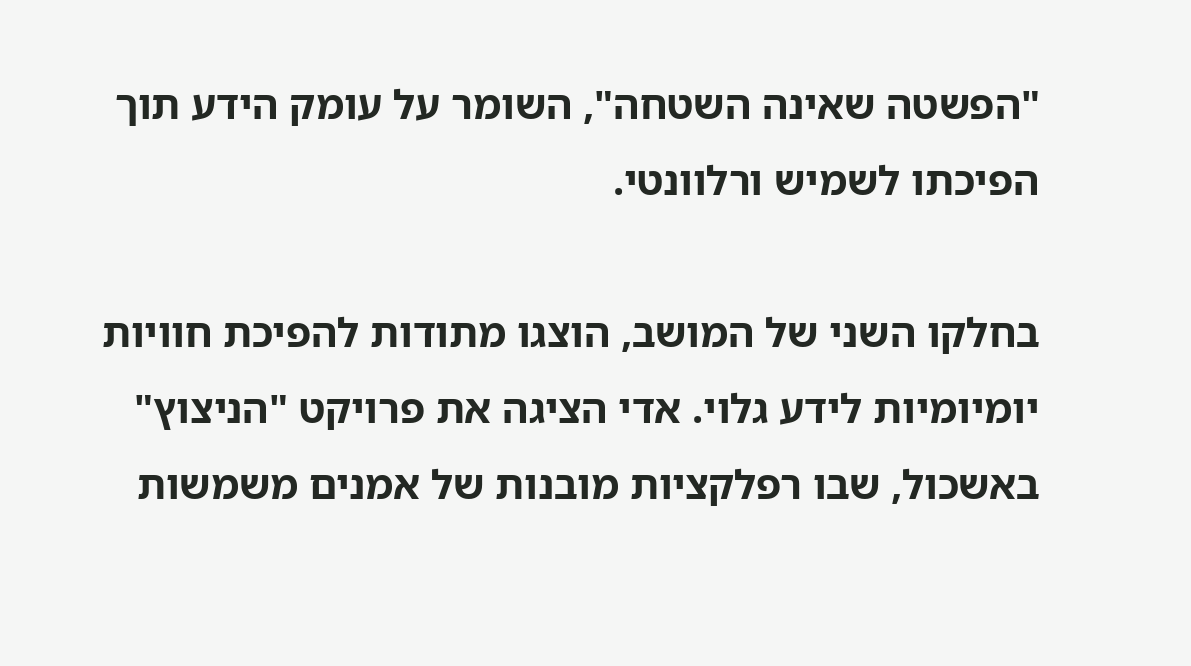"הפשטה שאינה השטחה", השומר על עומק הידע תוך הפיכתו לשמיש ורלוונטי.

בחלקו השני של המושב, הוצגו מתודות להפיכת חוויות יומיומיות לידע גלוי. אדי הציגה את פרויקט "הניצוץ" באשכול, שבו רפלקציות מובנות של אמנים משמשות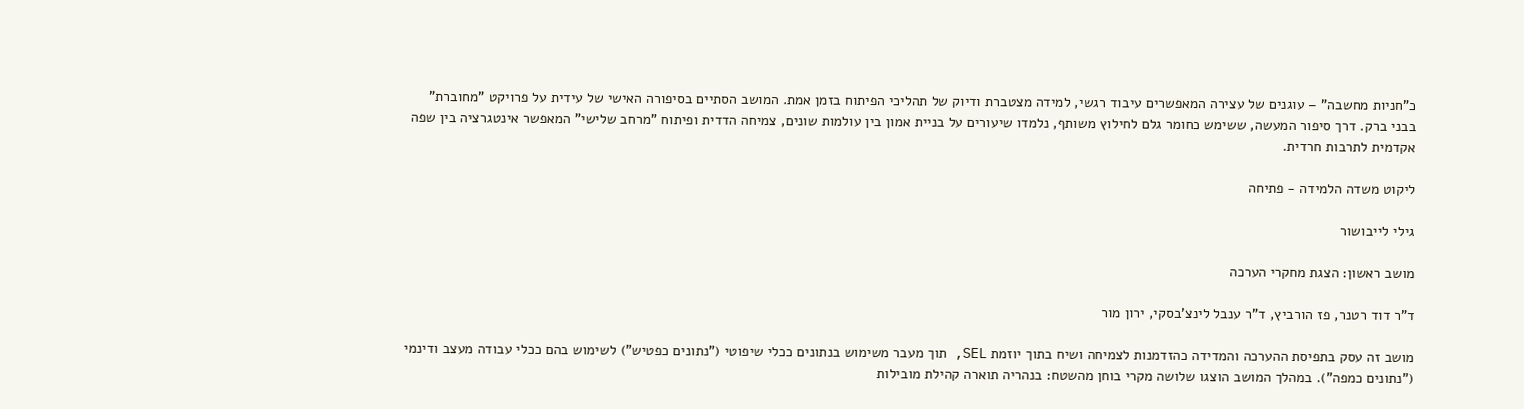כ"חניות מחשבה" – עוגנים של עצירה המאפשרים עיבוד רגשי, למידה מצטברת ודיוק של תהליכי הפיתוח בזמן אמת. המושב הסתיים בסיפורה האישי של עידית על פרויקט "מחוברת" בבני ברק. דרך סיפור המעשה, ששימש כחומר גלם לחילוץ משותף, נלמדו שיעורים על בניית אמון בין עולמות שונים, צמיחה הדדית ופיתוח "מרחב שלישי" המאפשר אינטגרציה בין שפה אקדמית לתרבות חרדית.

ליקוט משדה הלמידה - פתיחה

גילי לייבושור

מושב ראשון: הצגת מחקרי הערכה

ד"ר דוד רטנר, פז הורביץ, ד"ר ענבל לינצ'בסקי, ירון מור

מושב זה עסק בתפיסת ההערכה והמדידה כהזדמנות לצמיחה ושיח בתוך יוזמת SEL, תוך מעבר משימוש בנתונים ככלי שיפוטי ("נתונים כפטיש") לשימוש בהם ככלי עבודה מעצב ודינמי ("נתונים כמפה"). במהלך המושב הוצגו שלושה מקרי בוחן מהשטח: בנהריה תוארה קהילת מובילות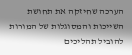הערכה שחיזקה את תחושת השייכות והמסוגלות של המורות להוביל תהליכים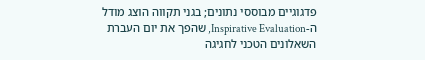פדגוגיים מבוססי נתונים; בגני תקווה הוצג מודל ה-Inspirative Evaluation, שהפך את יום העברת השאלונים הטכני לחגיגה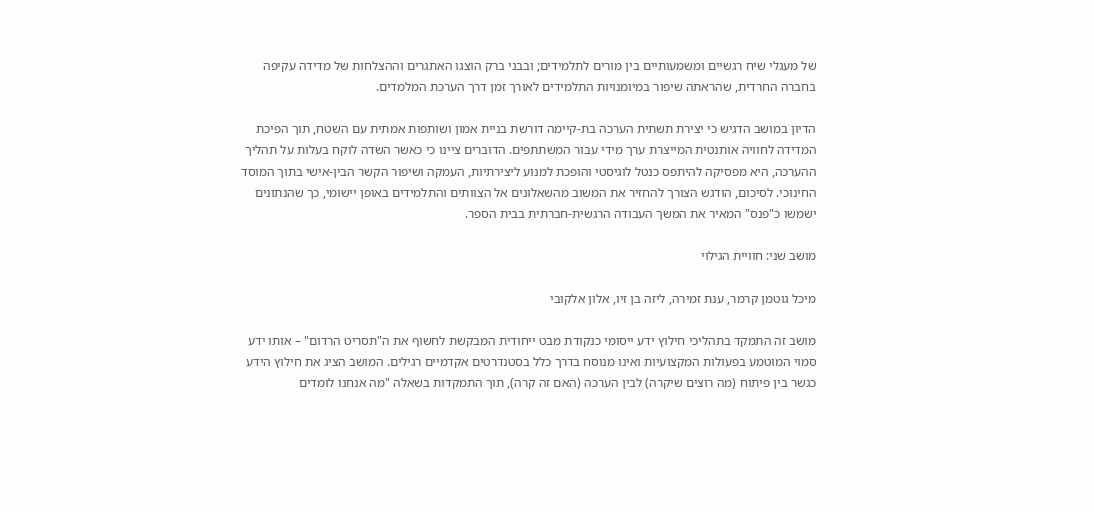של מעגלי שיח רגשיים ומשמעותיים בין מורים לתלמידים; ובבני ברק הוצגו האתגרים וההצלחות של מדידה עקיפה בחברה החרדית, שהראתה שיפור במיומנויות התלמידים לאורך זמן דרך הערכת המלמדים.

הדיון במושב הדגיש כי יצירת תשתית הערכה בת-קיימה דורשת בניית אמון ושותפות אמתית עם השטח, תוך הפיכת המדידה לחוויה אותנטית המייצרת ערך מידי עבור המשתתפים. הדוברים ציינו כי כאשר השדה לוקח בעלות על תהליך ההערכה, היא מפסיקה להיתפס כנטל לוגיסטי והופכת למנוע ליצירתיות, העמקה ושיפור הקשר הבין-אישי בתוך המוסד החינוכי. לסיכום, הודגש הצורך להחזיר את המשוב מהשאלונים אל הצוותים והתלמידים באופן יישומי, כך שהנתונים ישמשו כ"פנס" המאיר את המשך העבודה הרגשית-חברתית בבית הספר.

מושב שני: חוויית הגילוי

מיכל גוטמן קרמר, ענת זמירה, ליזה בן זיו, אלון אלקובי

מושב זה התמקד בתהליכי חילוץ ידע ייסומי כנקודת מבט ייחודית המבקשת לחשוף את ה"תסריט הרדום" – אותו ידע סמוי המוטמע בפעולות המקצועיות ואינו מנוסח בדרך כלל בסטנדרטים אקדמיים רגילים. המושב הציג את חילוץ הידע כגשר בין פיתוח (מה רוצים שיקרה) לבין הערכה (האם זה קרה), תוך התמקדות בשאלה "מה אנחנו לומדים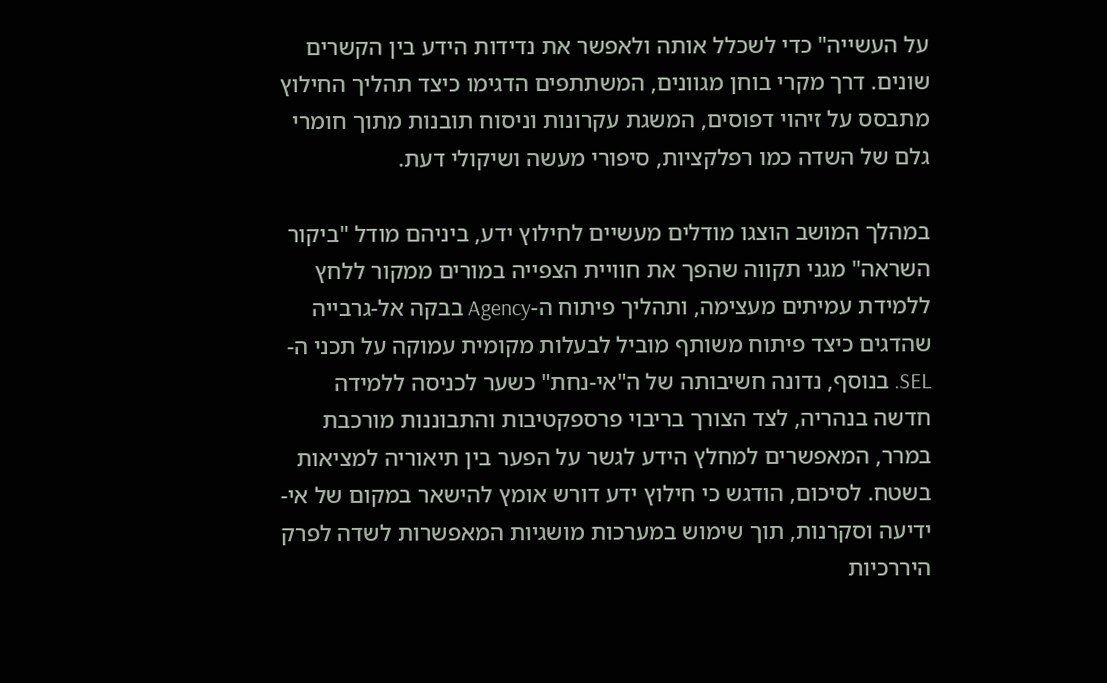על העשייה" כדי לשכלל אותה ולאפשר את נדידות הידע בין הקשרים שונים. דרך מקרי בוחן מגוונים, המשתתפים הדגימו כיצד תהליך החילוץ מתבסס על זיהוי דפוסים, המשגת עקרונות וניסוח תובנות מתוך חומרי גלם של השדה כמו רפלקציות, סיפורי מעשה ושיקולי דעת.

במהלך המושב הוצגו מודלים מעשיים לחילוץ ידע, ביניהם מודל "ביקור השראה" מגני תקווה שהפך את חוויית הצפייה במורים ממקור ללחץ ללמידת עמיתים מעצימה, ותהליך פיתוח ה-Agency בבקה אל-גרבייה שהדגים כיצד פיתוח משותף מוביל לבעלות מקומית עמוקה על תכני ה-SEL. בנוסף, נדונה חשיבותה של ה"אי-נחת" כשער לכניסה ללמידה חדשה בנהריה, לצד הצורך בריבוי פרספקטיבות והתבוננות מורכבת במרר, המאפשרים למחלץ הידע לגשר על הפער בין תיאוריה למציאות בשטח. לסיכום, הודגש כי חילוץ ידע דורש אומץ להישאר במקום של אי-ידיעה וסקרנות, תוך שימוש במערכות מושגיות המאפשרות לשדה לפרק היררכיות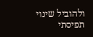ולהוביל שינוי תפיסתי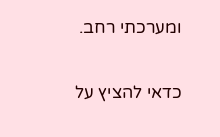ומערכתי רחב.

כדאי להציץ על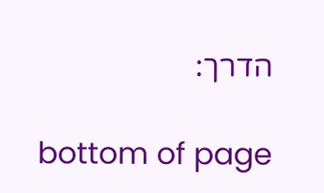הדרך:

bottom of page